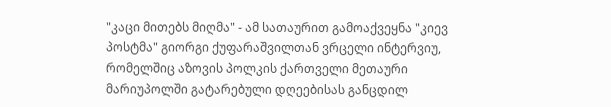"კაცი მითებს მიღმა" - ამ სათაურით გამოაქვეყნა "კიევ პოსტმა" გიორგი ქუფარაშვილთან ვრცელი ინტერვიუ, რომელშიც აზოვის პოლკის ქართველი მეთაური მარიუპოლში გატარებული დღეებისას განცდილ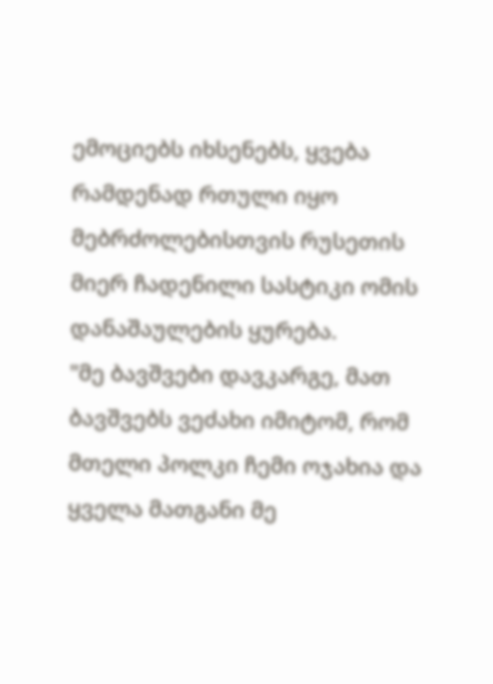ემოციებს იხსენებს, ყვება რამდენად რთული იყო მებრძოლებისთვის რუსეთის მიერ ჩადენილი სასტიკი ომის დანაშაულების ყურება.
"მე ბავშვები დავკარგე, მათ ბავშვებს ვეძახი იმიტომ, რომ მთელი პოლკი ჩემი ოჯახია და ყველა მათგანი მე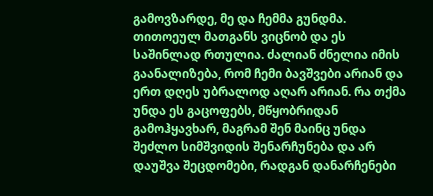გამოვზარდე, მე და ჩემმა გუნდმა. თითოეულ მათგანს ვიცნობ და ეს საშინლად რთულია. ძალიან ძნელია იმის გაანალიზება, რომ ჩემი ბავშვები არიან და ერთ დღეს უბრალოდ აღარ არიან. რა თქმა უნდა ეს გაცოფებს, მწყობრიდან გამოჰყავხარ, მაგრამ შენ მაინც უნდა შეძლო სიმშვიდის შენარჩუნება და არ დაუშვა შეცდომები, რადგან დანარჩენები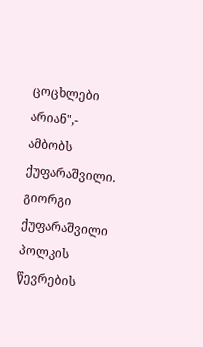ცოცხლები არიან",- ამბობს ქუფარაშვილი.
გიორგი ქუფარაშვილი პოლკის წევრების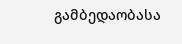გამბედაობასა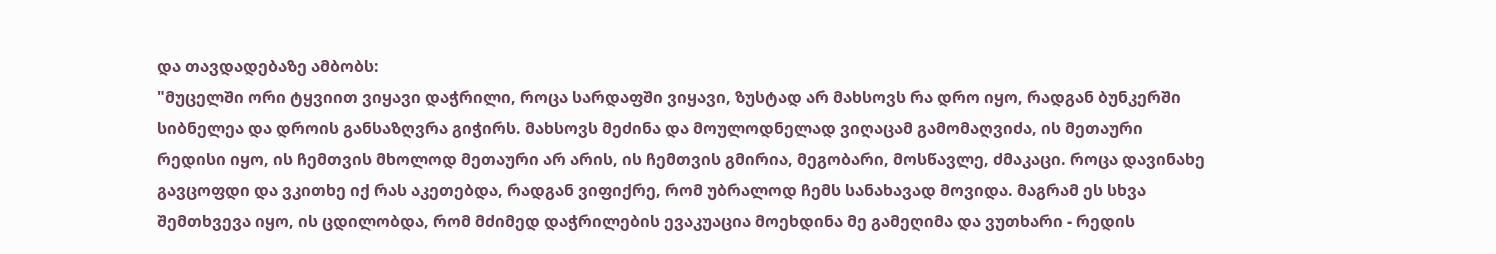და თავდადებაზე ამბობს:
"მუცელში ორი ტყვიით ვიყავი დაჭრილი, როცა სარდაფში ვიყავი, ზუსტად არ მახსოვს რა დრო იყო, რადგან ბუნკერში სიბნელეა და დროის განსაზღვრა გიჭირს. მახსოვს მეძინა და მოულოდნელად ვიღაცამ გამომაღვიძა, ის მეთაური რედისი იყო, ის ჩემთვის მხოლოდ მეთაური არ არის, ის ჩემთვის გმირია, მეგობარი, მოსწავლე, ძმაკაცი. როცა დავინახე გავცოფდი და ვკითხე იქ რას აკეთებდა, რადგან ვიფიქრე, რომ უბრალოდ ჩემს სანახავად მოვიდა. მაგრამ ეს სხვა შემთხვევა იყო, ის ცდილობდა, რომ მძიმედ დაჭრილების ევაკუაცია მოეხდინა მე გამეღიმა და ვუთხარი - რედის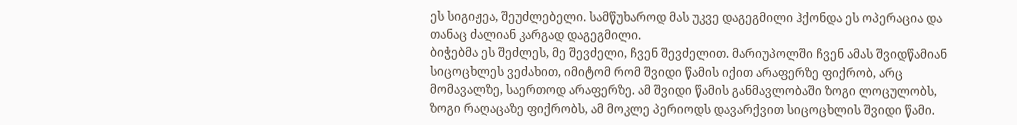ეს სიგიჟეა, შეუძლებელი. სამწუხაროდ მას უკვე დაგეგმილი ჰქონდა ეს ოპერაცია და თანაც ძალიან კარგად დაგეგმილი.
ბიჭებმა ეს შეძლეს, მე შევძელი, ჩვენ შევძელით. მარიუპოლში ჩვენ ამას შვიდწამიან სიცოცხლეს ვეძახით, იმიტომ რომ შვიდი წამის იქით არაფერზე ფიქრობ, არც მომავალზე, საერთოდ არაფერზე. ამ შვიდი წამის განმავლობაში ზოგი ლოცულობს, ზოგი რაღაცაზე ფიქრობს, ამ მოკლე პერიოდს დავარქვით სიცოცხლის შვიდი წამი.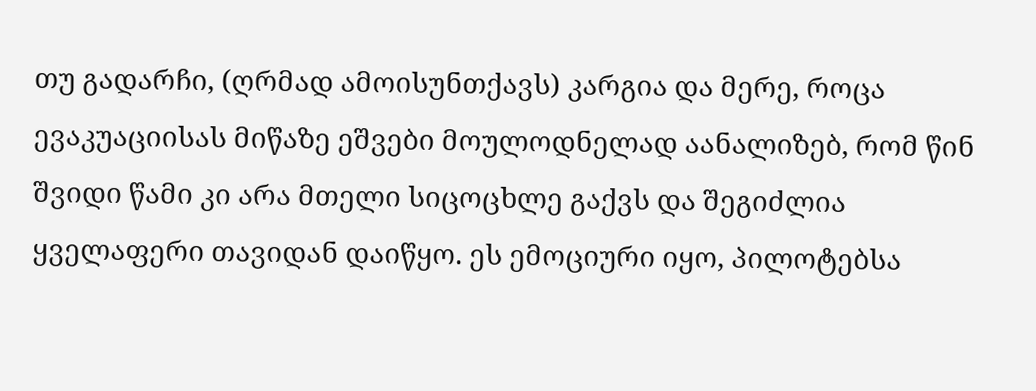თუ გადარჩი, (ღრმად ამოისუნთქავს) კარგია და მერე, როცა ევაკუაციისას მიწაზე ეშვები მოულოდნელად აანალიზებ, რომ წინ შვიდი წამი კი არა მთელი სიცოცხლე გაქვს და შეგიძლია ყველაფერი თავიდან დაიწყო. ეს ემოციური იყო, პილოტებსა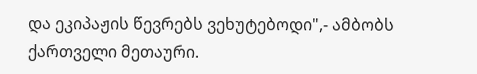და ეკიპაჟის წევრებს ვეხუტებოდი",- ამბობს ქართველი მეთაური.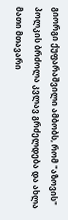გიორგი ქუფარაშვილი ამბობს, რომ "აზოვის" პოლკის ბრძოლა კვლავ გრძელდება და ახლა მათი მთავარი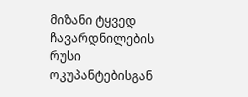მიზანი ტყვედ ჩავარდნილების რუსი ოკუპანტებისგან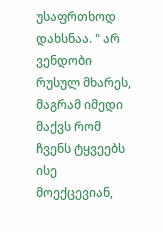უსაფრთხოდ დახსნაა. " არ ვენდობი რუსულ მხარეს, მაგრამ იმედი მაქვს რომ ჩვენს ტყვეებს ისე მოექცევიან,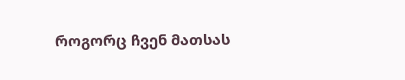როგორც ჩვენ მათსას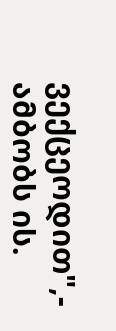ვექცეოდით",- ამბობს ის.